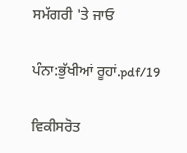ਸਮੱਗਰੀ 'ਤੇ ਜਾਓ

ਪੰਨਾ:ਭੁੱਖੀਆਂ ਰੂਹਾਂ.pdf/19

ਵਿਕੀਸਰੋਤ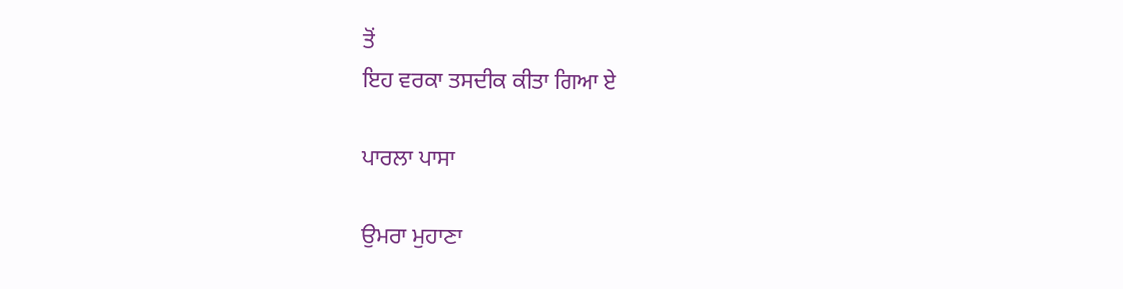ਤੋਂ
ਇਹ ਵਰਕਾ ਤਸਦੀਕ ਕੀਤਾ ਗਿਆ ਏ

ਪਾਰਲਾ ਪਾਸਾ

ਉਮਰਾ ਮੁਹਾਣਾ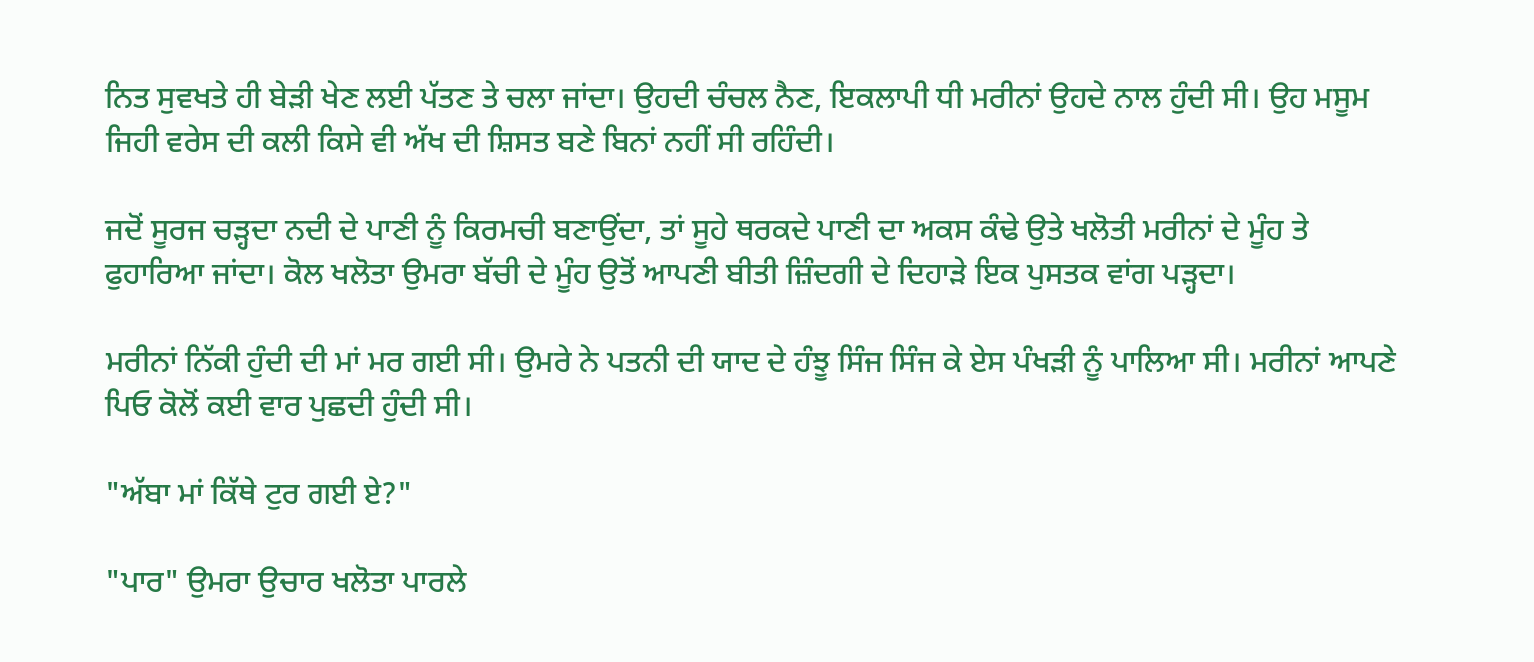ਨਿਤ ਸੁਵਖਤੇ ਹੀ ਬੇੜੀ ਖੇਣ ਲਈ ਪੱਤਣ ਤੇ ਚਲਾ ਜਾਂਦਾ। ਉਹਦੀ ਚੰਚਲ ਨੈਣ, ਇਕਲਾਪੀ ਧੀ ਮਰੀਨਾਂ ਉਹਦੇ ਨਾਲ ਹੁੰਦੀ ਸੀ। ਉਹ ਮਸੂਮ ਜਿਹੀ ਵਰੇਸ ਦੀ ਕਲੀ ਕਿਸੇ ਵੀ ਅੱਖ ਦੀ ਸ਼ਿਸਤ ਬਣੇ ਬਿਨਾਂ ਨਹੀਂ ਸੀ ਰਹਿੰਦੀ।

ਜਦੋਂ ਸੂਰਜ ਚੜ੍ਹਦਾ ਨਦੀ ਦੇ ਪਾਣੀ ਨੂੰ ਕਿਰਮਚੀ ਬਣਾਉਂਦਾ, ਤਾਂ ਸੂਹੇ ਥਰਕਦੇ ਪਾਣੀ ਦਾ ਅਕਸ ਕੰਢੇ ਉਤੇ ਖਲੋਤੀ ਮਰੀਨਾਂ ਦੇ ਮੂੰਹ ਤੇ ਫੁਹਾਰਿਆ ਜਾਂਦਾ। ਕੋਲ ਖਲੋਤਾ ਉਮਰਾ ਬੱਚੀ ਦੇ ਮੂੰਹ ਉਤੋਂ ਆਪਣੀ ਬੀਤੀ ਜ਼ਿੰਦਗੀ ਦੇ ਦਿਹਾੜੇ ਇਕ ਪੁਸਤਕ ਵਾਂਗ ਪੜ੍ਹਦਾ।

ਮਰੀਨਾਂ ਨਿੱਕੀ ਹੁੰਦੀ ਦੀ ਮਾਂ ਮਰ ਗਈ ਸੀ। ਉਮਰੇ ਨੇ ਪਤਨੀ ਦੀ ਯਾਦ ਦੇ ਹੰਝੂ ਸਿੰਜ ਸਿੰਜ ਕੇ ਏਸ ਪੰਖੜੀ ਨੂੰ ਪਾਲਿਆ ਸੀ। ਮਰੀਨਾਂ ਆਪਣੇ ਪਿਓ ਕੋਲੋਂ ਕਈ ਵਾਰ ਪੁਛਦੀ ਹੁੰਦੀ ਸੀ।

"ਅੱਬਾ ਮਾਂ ਕਿੱਥੇ ਟੁਰ ਗਈ ਏ?"

"ਪਾਰ" ਉਮਰਾ ਉਚਾਰ ਖਲੋਤਾ ਪਾਰਲੇ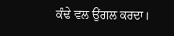ਕੰਢੇ ਵਲ ਉਂਗਲ ਕਰਦਾ।